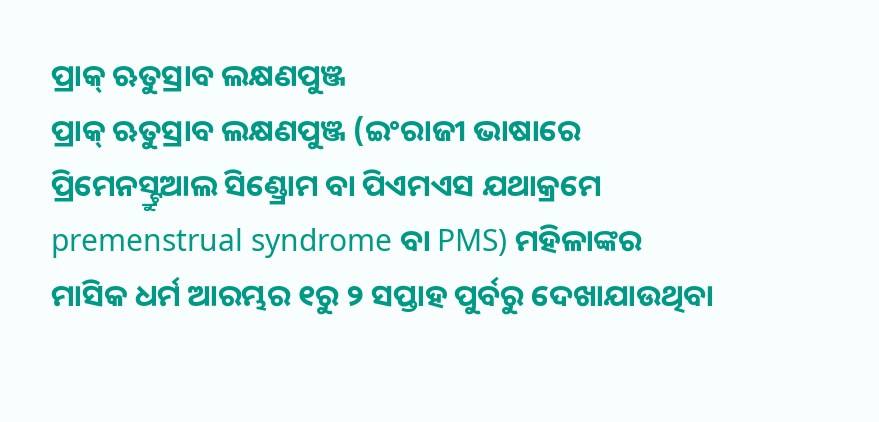ପ୍ରାକ୍ ଋତୁସ୍ରାବ ଲକ୍ଷଣପୁଞ୍ଜ
ପ୍ରାକ୍ ଋତୁସ୍ରାବ ଲକ୍ଷଣପୁଞ୍ଜ (ଇଂରାଜୀ ଭାଷାରେ ପ୍ରିମେନସ୍ଟ୍ରୁଆଲ ସିଣ୍ଡ୍ରୋମ ବା ପିଏମଏସ ଯଥାକ୍ରମେ premenstrual syndrome ବା PMS) ମହିଳାଙ୍କର ମାସିକ ଧର୍ମ ଆରମ୍ଭର ୧ରୁ ୨ ସପ୍ତାହ ପୁର୍ବରୁ ଦେଖାଯାଉଥିବା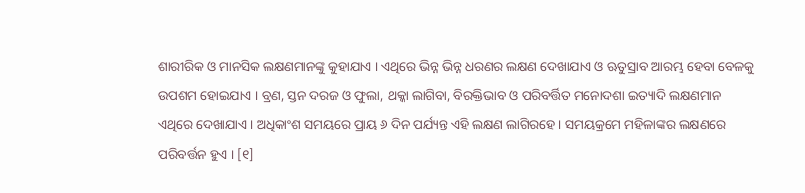ଶାରୀରିକ ଓ ମାନସିକ ଲକ୍ଷଣମାନଙ୍କୁ କୁହାଯାଏ । ଏଥିରେ ଭିନ୍ନ ଭିନ୍ନ ଧରଣର ଲକ୍ଷଣ ଦେଖାଯାଏ ଓ ଋତୁସ୍ରାବ ଆରମ୍ଭ ହେବା ବେଳକୁ ଉପଶମ ହୋଇଯାଏ । ବ୍ରଣ, ସ୍ତନ ଦରଜ ଓ ଫୁଲା, ଥକ୍କା ଲାଗିବା, ବିରକ୍ତିଭାବ ଓ ପରିବର୍ତ୍ତିତ ମନୋଦଶା ଇତ୍ୟାଦି ଲକ୍ଷଣମାନ ଏଥିରେ ଦେଖାଯାଏ । ଅଧିକାଂଶ ସମୟରେ ପ୍ରାୟ ୬ ଦିନ ପର୍ଯ୍ୟନ୍ତ ଏହି ଲକ୍ଷଣ ଲାଗିରହେ । ସମୟକ୍ରମେ ମହିଳାଙ୍କର ଲକ୍ଷଣରେ ପରିବର୍ତ୍ତନ ହୁଏ । [୧]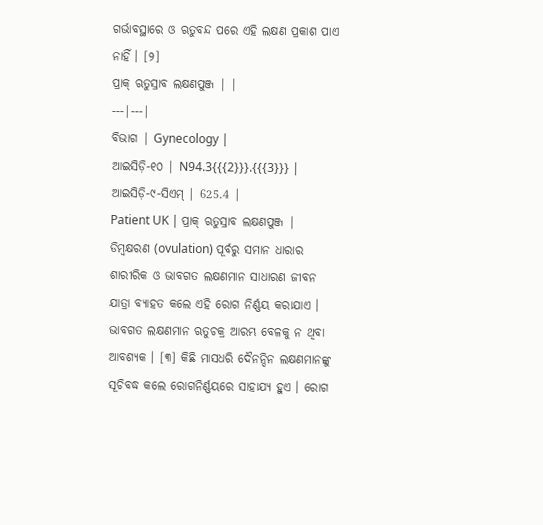ଗର୍ଭାବସ୍ଥାରେ ଓ ଋତୁବନ୍ଦ ପରେ ଏହି ଲକ୍ଷଣ ପ୍ରକାଶ ପାଏ ନାହିଁ । [୨]
ପ୍ରାକ୍ ଋତୁସ୍ରାବ ଲକ୍ଷଣପୁଞ୍ଜ | |
---|---|
ବିଭାଗ | Gynecology |
ଆଇସିଡ଼ି-୧୦ | N94.3{{{2}}}.{{{3}}} |
ଆଇସିଡ଼ି-୯-ସିଏମ୍ | 625.4 |
Patient UK | ପ୍ରାକ୍ ଋତୁସ୍ରାବ ଲକ୍ଷଣପୁଞ୍ଜ |
ଡିମ୍ବକ୍ଷରଣ (ovulation) ପୂର୍ବରୁ ସମାନ ଧାରାର ଶାରୀରିକ ଓ ଭାବଗତ ଲକ୍ଷଣମାନ ସାଧାରଣ ଜୀବନ ଯାତ୍ରା ବ୍ୟାହତ କଲେ ଏହି ରୋଗ ନିର୍ଣ୍ଣୟ କରାଯାଏ । ଭାବଗତ ଲକ୍ଷଣମାନ ଋତୁଚକ୍ର ଆରମ୍ଭ ବେଳକୁ ନ ଥିବା ଆବଶ୍ୟକ । [୩] କିଛି ମାସଧରି ଦୈନନ୍ଦିନ ଲକ୍ଷଣମାନଙ୍କୁ ସୂଚିବଦ୍ଧ କଲେ ରୋଗନିର୍ଣ୍ଣୟରେ ସାହାଯ୍ୟ ହୁଏ । ରୋଗ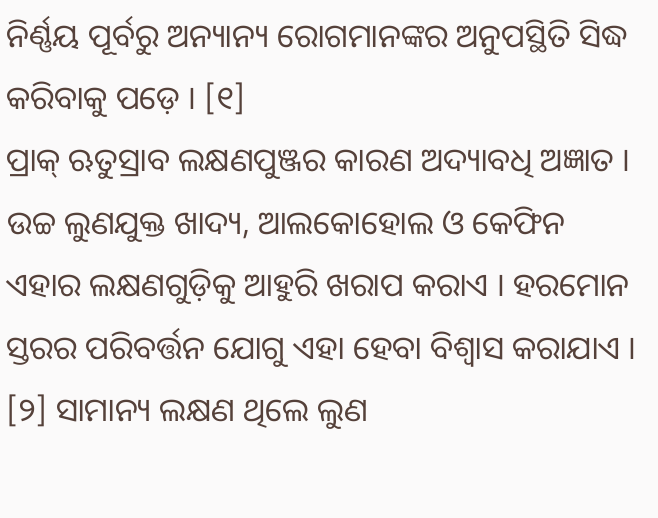ନିର୍ଣ୍ଣୟ ପୂର୍ବରୁ ଅନ୍ୟାନ୍ୟ ରୋଗମାନଙ୍କର ଅନୁପସ୍ଥିତି ସିଦ୍ଧ କରିବାକୁ ପଡ଼େ । [୧]
ପ୍ରାକ୍ ଋତୁସ୍ରାବ ଲକ୍ଷଣପୁଞ୍ଜର କାରଣ ଅଦ୍ୟାବଧି ଅଜ୍ଞାତ । ଉଚ୍ଚ ଲୁଣଯୁକ୍ତ ଖାଦ୍ୟ, ଆଲକୋହୋଲ ଓ କେଫିନ ଏହାର ଲକ୍ଷଣଗୁଡ଼ିକୁ ଆହୁରି ଖରାପ କରାଏ । ହରମୋନ ସ୍ତରର ପରିବର୍ତ୍ତନ ଯୋଗୁ ଏହା ହେବା ବିଶ୍ୱାସ କରାଯାଏ । [୨] ସାମାନ୍ୟ ଲକ୍ଷଣ ଥିଲେ ଲୁଣ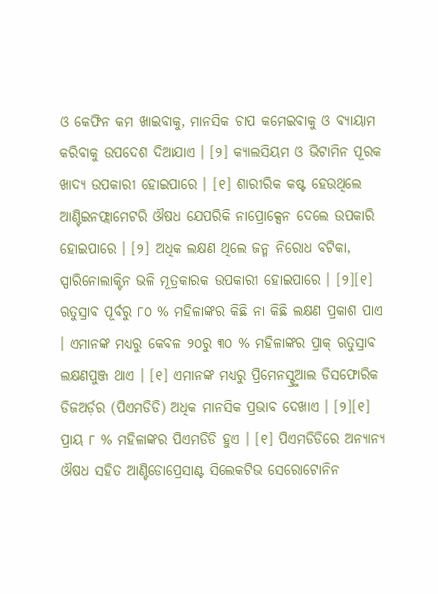ଓ କେଫିନ କମ ଖାଇବାକୁ, ମାନସିକ ଚାପ କମେଇବାକୁ ଓ ବ୍ୟାୟାମ କରିବାକୁ ଉପଦେଶ ଦିଆଯାଏ । [୨] କ୍ୟାଲସିୟମ ଓ ଭିଟାମିନ ପୂରକ ଖାଦ୍ୟ ଉପକାରୀ ହୋଇପାରେ । [୧] ଶାରୀରିକ କଷ୍ଟ ହେଉଥିଲେ ଆଣ୍ଟିଇନଫ୍ଲାମେଟରି ଔଷଧ ଯେପରିକି ନାପ୍ରୋକ୍ସେନ ଦେଲେ ଉପକାରି ହୋଇପାରେ । [୨] ଅଧିକ ଲକ୍ଷଣ ଥିଲେ ଜନ୍ମ ନିରୋଧ ବଟିକା, ସ୍ପାରିନୋଲାକ୍ଟିନ ଭଳି ମୂତ୍ରକାରକ ଉପକାରୀ ହୋଇପାରେ । [୨][୧]
ଋତୁସ୍ରାବ ପୂର୍ବରୁ ୮୦ % ମହିଳାଙ୍କର କିଛି ନା କିଛି ଲକ୍ଷଣ ପ୍ରକାଶ ପାଏ । ଏମାନଙ୍କ ମଧ୍ୟରୁ କେବଳ ୨୦ରୁ ୩୦ % ମହିଳାଙ୍କର ପ୍ରାକ୍ ଋତୁସ୍ରାବ ଲକ୍ଷଣପୁଞ୍ଜ ଥାଏ । [୧] ଏମାନଙ୍କ ମଧ୍ୟରୁ ପ୍ରିମେନସ୍ଟ୍ରୁଆଲ ଡିସଫୋରିକ ଡିଜଅର୍ଡ଼ର (ପିଏମଡିଡି) ଅଧିକ ମାନସିକ ପ୍ରଭାବ ଦେଖାଏ । [୨][୧] ପ୍ରାୟ ୮ % ମହିଳାଙ୍କର ପିଏମଡିଡି ହୁଏ । [୧] ପିଏମଡିଡିରେ ଅନ୍ୟାନ୍ୟ ଔଷଧ ସହିତ ଆଣ୍ଟିଡୋପ୍ରେସାଣ୍ଟ ସିଲେକଟିଭ ସେରୋଟୋନିନ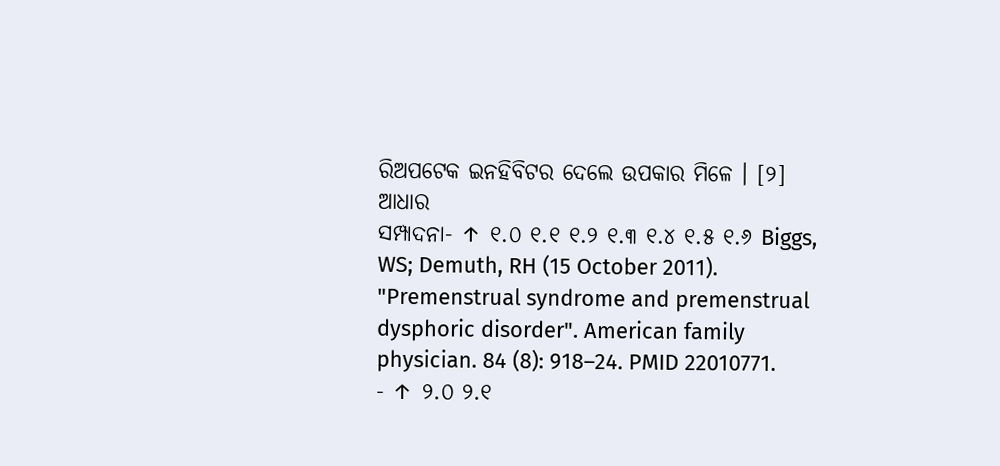ରିଅପଟେକ ଇନହିବିଟର ଦେଲେ ଉପକାର ମିଳେ । [୨]
ଆଧାର
ସମ୍ପାଦନା- ↑ ୧.୦ ୧.୧ ୧.୨ ୧.୩ ୧.୪ ୧.୫ ୧.୬ Biggs, WS; Demuth, RH (15 October 2011). "Premenstrual syndrome and premenstrual dysphoric disorder". American family physician. 84 (8): 918–24. PMID 22010771.
- ↑ ୨.୦ ୨.୧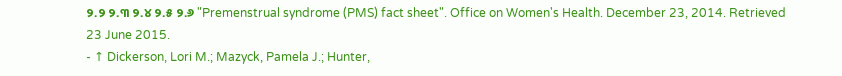୨.୨ ୨.୩ ୨.୪ ୨.୫ ୨.୬ "Premenstrual syndrome (PMS) fact sheet". Office on Women's Health. December 23, 2014. Retrieved 23 June 2015.
- ↑ Dickerson, Lori M.; Mazyck, Pamela J.; Hunter,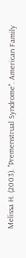Melissa H. (2003). "Premenstrual Syndrome". American Family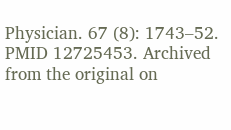Physician. 67 (8): 1743–52. PMID 12725453. Archived from the original on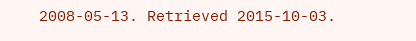2008-05-13. Retrieved 2015-10-03.